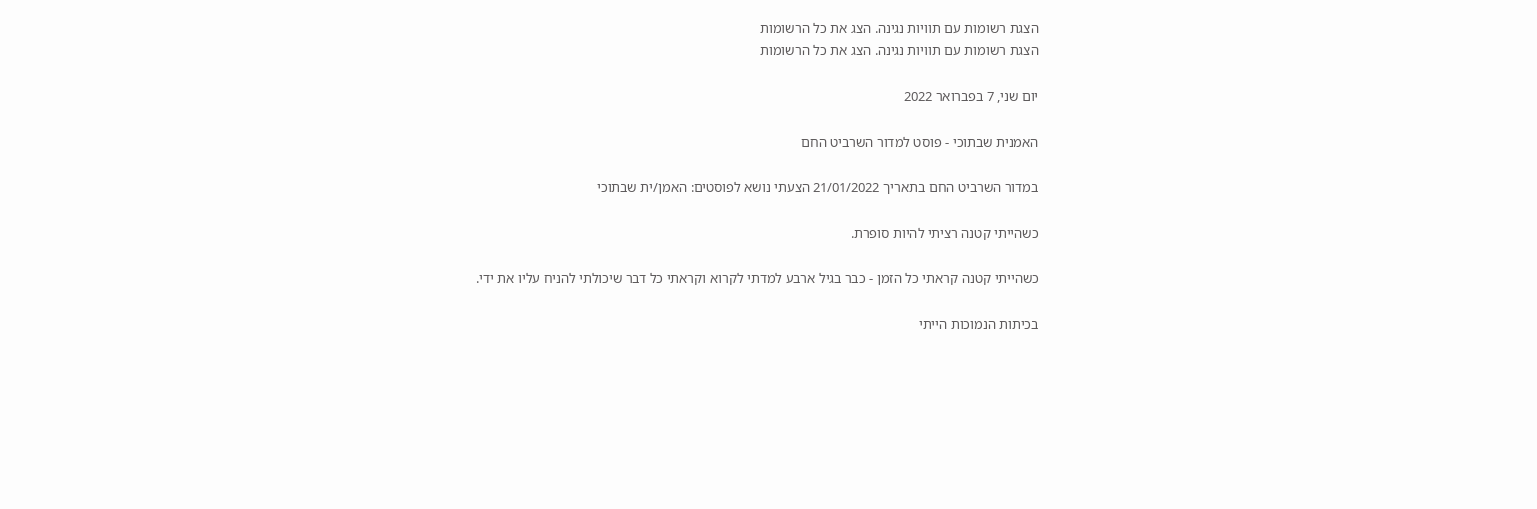הצגת רשומות עם תוויות נגינה. הצג את כל הרשומות
הצגת רשומות עם תוויות נגינה. הצג את כל הרשומות

יום שני, 7 בפברואר 2022

האמנית שבתוכי - פוסט למדור השרביט החם

במדור השרביט החם בתאריך 21/01/2022 הצעתי נושא לפוסטים: האמן/ית שבתוכי

כשהייתי קטנה רציתי להיות סופרת.

כשהייתי קטנה קראתי כל הזמן - כבר בגיל ארבע למדתי לקרוא וקראתי כל דבר שיכולתי להניח עליו את ידי.

בכיתות הנמוכות הייתי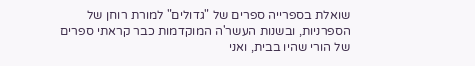שואלת בספרייה ספרים של "גדולים" למורת רוחן של הספרניות, ובשנות העשר'ה המוקדמות כבר קראתי ספרים של הורי שהיו בבית, ואני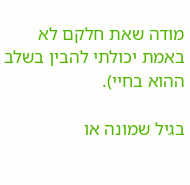מודה שאת חלקם לא באמת יכולתי להבין בשלב ההוא בחיי).

בגיל שמונה או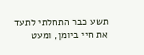תשע כבר התחלתי לתעד את חיי ביומן, ומעט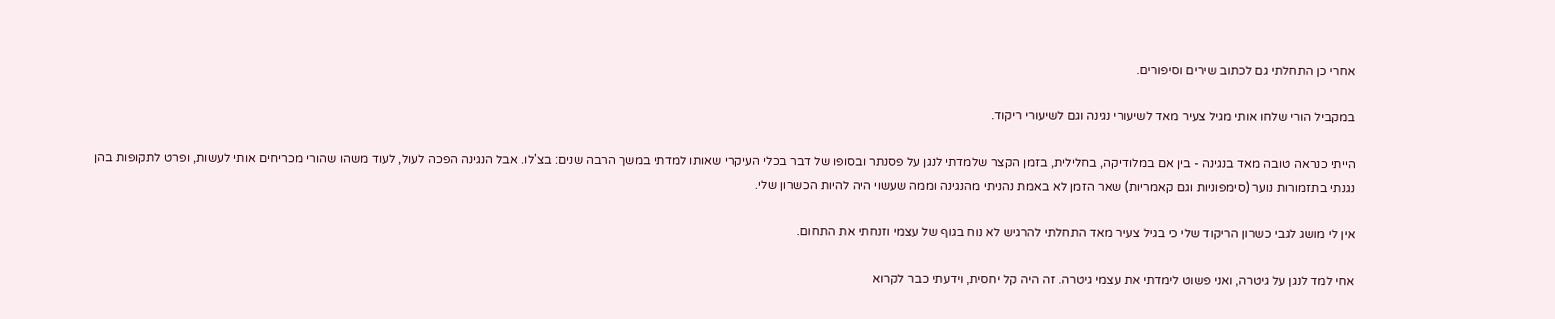אחרי כן התחלתי גם לכתוב שירים וסיפורים.

במקביל הורי שלחו אותי מגיל צעיר מאד לשיעורי נגינה וגם לשיעורי ריקוד.

הייתי כנראה טובה מאד בנגינה - בין אם במלודיקה, בחלילית, בזמן הקצר שלמדתי לנגן על פסנתר ובסופו של דבר בכלי העיקרי שאותו למדתי במשך הרבה שנים: בצ'לו. אבל הנגינה הפכה לעול, לעוד משהו שהורי מכריחים אותי לעשות, ופרט לתקופות בהן נגנתי בתזמורות נוער (סימפוניות וגם קאמריות) שאר הזמן לא באמת נהניתי מהנגינה וממה שעשוי היה להיות הכשרון שלי.

אין לי מושג לגבי כשרון הריקוד שלי כי בגיל צעיר מאד התחלתי להרגיש לא נוח בגוף של עצמי וזנחתי את התחום.

אחי למד לנגן על גיטרה, ואני פשוט לימדתי את עצמי גיטרה. זה היה קל יחסית, וידעתי כבר לקרוא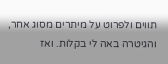תווים ולפרוט על מיתרים מסוג אחר, והגיטרה באה לי בקלות. ואז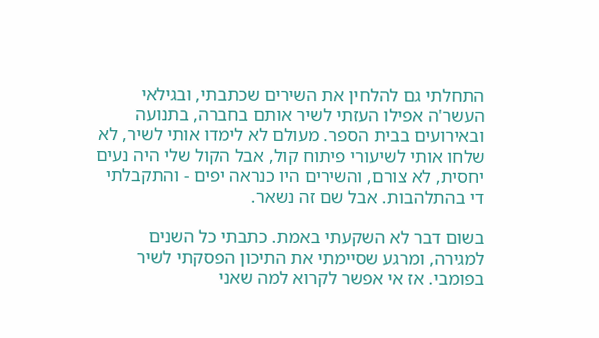התחלתי גם להלחין את השירים שכתבתי, ובגילאי העשר'ה אפילו העזתי לשיר אותם בחברה, בתנועה ובאירועים בבית הספר. מעולם לא לימדו אותי לשיר, לא שלחו אותי לשיעורי פיתוח קול, אבל הקול שלי היה נעים יחסית, לא צורם, והשירים היו כנראה יפים - והתקבלתי די בהתלהבות. אבל שם זה נשאר.

בשום דבר לא השקעתי באמת. כתבתי כל השנים למגירה, ומרגע שסיימתי את התיכון הפסקתי לשיר בפומבי. אז אי אפשר לקרוא למה שאני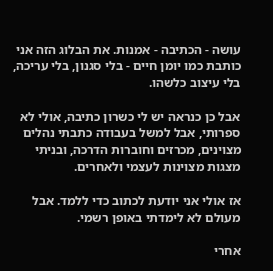עושה - הכתיבה - אמנות. את הבלוג הזה אני כותבת כמו יומן חיים - בלי סגנון, בלי עריכה, בלי עיצוב כלשהו.

אבל כן כנראה יש לי כשרון כתיבה, אולי לא ספרותי, אבל למשל בעבודה כתבתי נהלים מצוינים, מכרזים וחוברות הדרכה, ובניתי מצגות מצוינות לעצמי ולאחרים.

אז אולי אני יודעת לכתוב כדי ללמד. אבל מעולם לא לימדתי באופן רשמי.

אחרי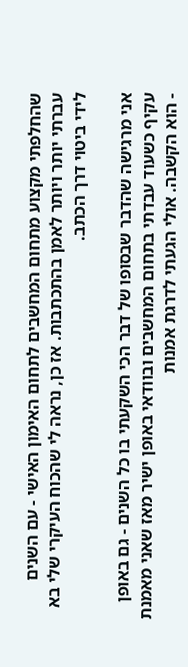שהחלפתי מקצוע מתחום המחשבים לתחום האימון האישי - עם השנים עברתי יותר ויותר לאמן בהתכתבות. אז כן, נראה לי שהכוח העיקרי שלי בא לידי ביטוי דרך הכתב.

אני מרגישה שהדבר שבסופו של דבר הכי השקעתי בו כל השנים - גם באופן עקיף כשעוד עבדתי בתחום המחשבים ובוודאי באופן ישיר מאז שאני מאמנת - הוא הקשבה. אולי הגעתי לדרגת אמנות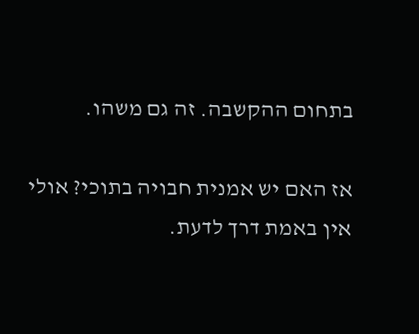בתחום ההקשבה. זה גם משהו.

אז האם יש אמנית חבויה בתוכי? אולי אין באמת דרך לדעת.